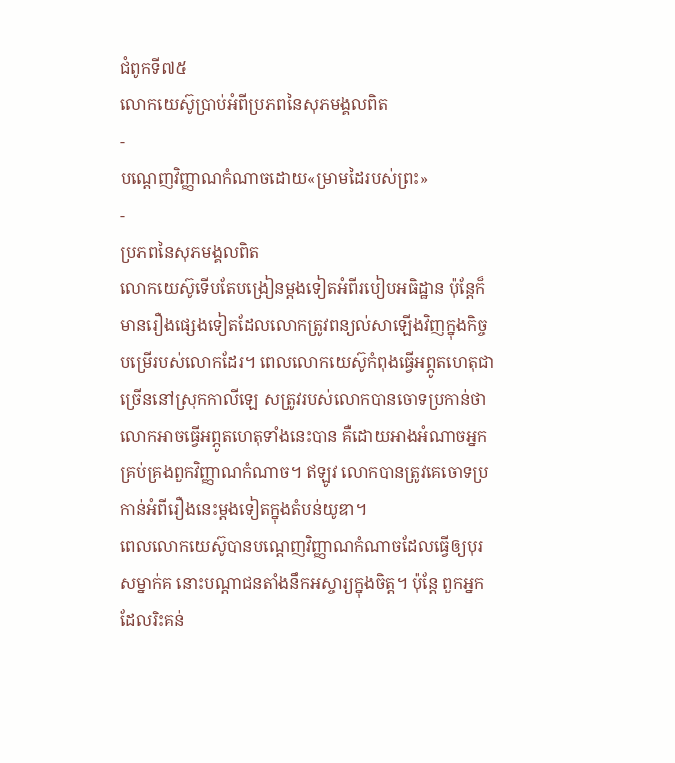ជំពូកទី៧៥
លោកយេស៊ូប្រាប់អំពីប្រភពនៃសុភមង្គលពិត
-
បណ្ដេញវិញ្ញាណកំណាចដោយ«ម្រាមដៃរបស់ព្រះ»
-
ប្រភពនៃសុភមង្គលពិត
លោកយេស៊ូទើបតែបង្រៀនម្ដងទៀតអំពីរបៀបអធិដ្ឋាន ប៉ុន្តែក៏មានរឿងផ្សេងទៀតដែលលោកត្រូវពន្យល់សាឡើងវិញក្នុងកិច្ចបម្រើរបស់លោកដែរ។ ពេលលោកយេស៊ូកំពុងធ្វើអព្ភូតហេតុជាច្រើននៅស្រុកកាលីឡេ សត្រូវរបស់លោកបានចោទប្រកាន់ថាលោកអាចធ្វើអព្ភូតហេតុទាំងនេះបាន គឺដោយអាងអំណាចអ្នកគ្រប់គ្រងពួកវិញ្ញាណកំណាច។ ឥឡូវ លោកបានត្រូវគេចោទប្រកាន់អំពីរឿងនេះម្ដងទៀតក្នុងតំបន់យូឌា។
ពេលលោកយេស៊ូបានបណ្ដេញវិញ្ញាណកំណាចដែលធ្វើឲ្យបុរសម្នាក់គ នោះបណ្ដាជនតាំងនឹកអស្ចារ្យក្នុងចិត្ត។ ប៉ុន្តែ ពួកអ្នកដែលរិះគន់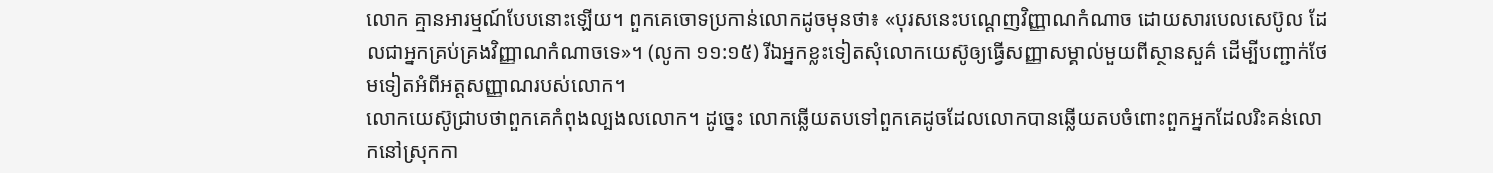លោក គ្មានអារម្មណ៍បែបនោះឡើយ។ ពួកគេចោទប្រកាន់លោកដូចមុនថា៖ «បុរសនេះបណ្ដេញវិញ្ញាណកំណាច ដោយសារបេលសេប៊ូល ដែលជាអ្នកគ្រប់គ្រងវិញ្ញាណកំណាចទេ»។ (លូកា ១១:១៥) រីឯអ្នកខ្លះទៀតសុំលោកយេស៊ូឲ្យធ្វើសញ្ញាសម្គាល់មួយពីស្ថានសួគ៌ ដើម្បីបញ្ជាក់ថែមទៀតអំពីអត្តសញ្ញាណរបស់លោក។
លោកយេស៊ូជ្រាបថាពួកគេកំពុងល្បងលលោក។ ដូច្នេះ លោកឆ្លើយតបទៅពួកគេដូចដែលលោកបានឆ្លើយតបចំពោះពួកអ្នកដែលរិះគន់លោកនៅស្រុកកា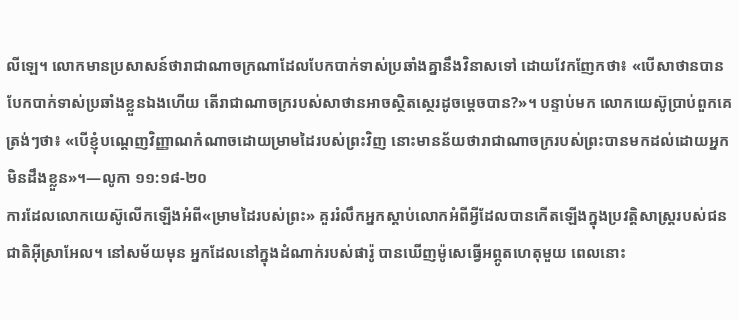លីឡេ។ លោកមានប្រសាសន៍ថារាជាណាចក្រណាដែលបែកបាក់ទាស់ប្រឆាំងគ្នានឹងវិនាសទៅ ដោយវែកញែកថា៖ «បើសាថានបានបែកបាក់ទាស់ប្រឆាំងខ្លួនឯងហើយ តើរាជាណាចក្ររបស់សាថានអាចស្ថិតស្ថេរដូចម្ដេចបាន?»។ បន្ទាប់មក លោកយេស៊ូប្រាប់ពួកគេត្រង់ៗថា៖ «បើខ្ញុំបណ្ដេញវិញ្ញាណកំណាចដោយម្រាមដៃរបស់ព្រះវិញ នោះមានន័យថារាជាណាចក្ររបស់ព្រះបានមកដល់ដោយអ្នកមិនដឹងខ្លួន»។—លូកា ១១:១៨-២០
ការដែលលោកយេស៊ូលើកឡើងអំពី«ម្រាមដៃរបស់ព្រះ» គួររំលឹកអ្នកស្ដាប់លោកអំពីអ្វីដែលបានកើតឡើងក្នុងប្រវត្ដិសាស្ត្ររបស់ជនជាតិអ៊ីស្រាអែល។ នៅសម័យមុន អ្នកដែលនៅក្នុងដំណាក់របស់ផារ៉ូ បានឃើញម៉ូសេធ្វើអព្ភូតហេតុមួយ ពេលនោះ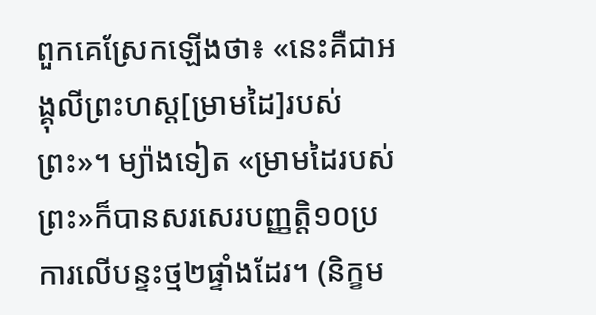ពួកគេស្រែកឡើងថា៖ «នេះគឺជាអង្គុលីព្រះហស្ត[ម្រាមដៃ]របស់ព្រះ»។ ម្យ៉ាងទៀត «ម្រាមដៃរបស់ព្រះ»ក៏បានសរសេរបញ្ញត្ដិ១០ប្រការលើបន្ទះថ្ម២ផ្ទាំងដែរ។ (និក្ខម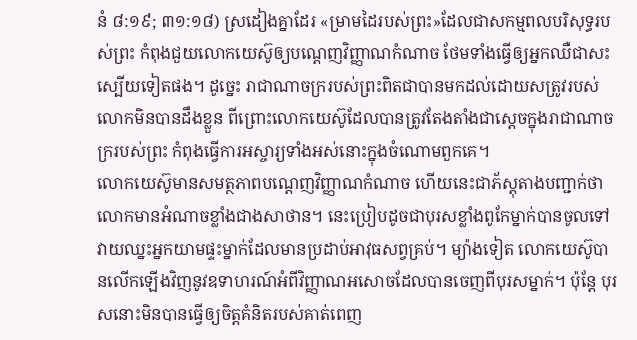នំ ៨:១៩; ៣១:១៨) ស្រដៀងគ្នាដែរ «ម្រាមដៃរបស់ព្រះ»ដែលជាសកម្មពលបរិសុទ្ធរបស់ព្រះ កំពុងជួយលោកយេស៊ូឲ្យបណ្ដេញវិញ្ញាណកំណាច ថែមទាំងធ្វើឲ្យអ្នកឈឺជាសះស្បើយទៀតផង។ ដូច្នេះ រាជាណាចក្ររបស់ព្រះពិតជាបានមកដល់ដោយសត្រូវរបស់លោកមិនបានដឹងខ្លួន ពីព្រោះលោកយេស៊ូដែលបានត្រូវតែងតាំងជាស្តេចក្នុងរាជាណាចក្ររបស់ព្រះ កំពុងធ្វើការអស្ចារ្យទាំងអស់នោះក្នុងចំណោមពួកគេ។
លោកយេស៊ូមានសមត្ថភាពបណ្ដេញវិញ្ញាណកំណាច ហើយនេះជាភ័ស្តុតាងបញ្ជាក់ថាលោកមានអំណាចខ្លាំងជាងសាថាន។ នេះប្រៀបដូចជាបុរសខ្លាំងពូកែម្នាក់បានចូលទៅវាយឈ្នះអ្នកយាមផ្ទះម្នាក់ដែលមានប្រដាប់អាវុធសព្វគ្រប់។ ម្យ៉ាងទៀត លោកយេស៊ូបានលើកឡើងវិញនូវឧទាហរណ៍អំពីវិញ្ញាណអសោចដែលបានចេញពីបុរសម្នាក់។ ប៉ុន្តែ បុរសនោះមិនបានធ្វើឲ្យចិត្តគំនិតរបស់គាត់ពេញ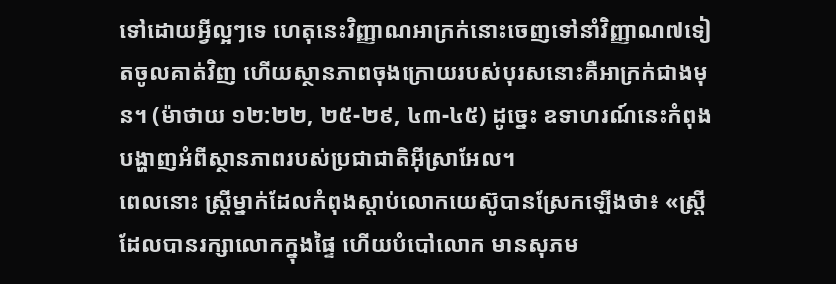ទៅដោយអ្វីល្អៗទេ ហេតុនេះវិញ្ញាណអាក្រក់នោះចេញទៅនាំវិញ្ញាណ៧ទៀតចូលគាត់វិញ ហើយស្ថានភាពចុងក្រោយរបស់បុរសនោះគឺអាក្រក់ជាងមុន។ (ម៉ាថាយ ១២:២២, ២៥-២៩, ៤៣-៤៥) ដូច្នេះ ឧទាហរណ៍នេះកំពុងបង្ហាញអំពីស្ថានភាពរបស់ប្រជាជាតិអ៊ីស្រាអែល។
ពេលនោះ ស្ត្រីម្នាក់ដែលកំពុងស្ដាប់លោកយេស៊ូបានស្រែកឡើងថា៖ «ស្ត្រីដែលបានរក្សាលោកក្នុងផ្ទៃ ហើយបំបៅលោក មានសុភម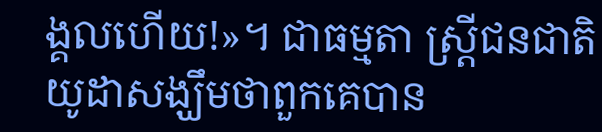ង្គលហើយ!»។ ជាធម្មតា ស្ត្រីជនជាតិយូដាសង្ឃឹមថាពួកគេបាន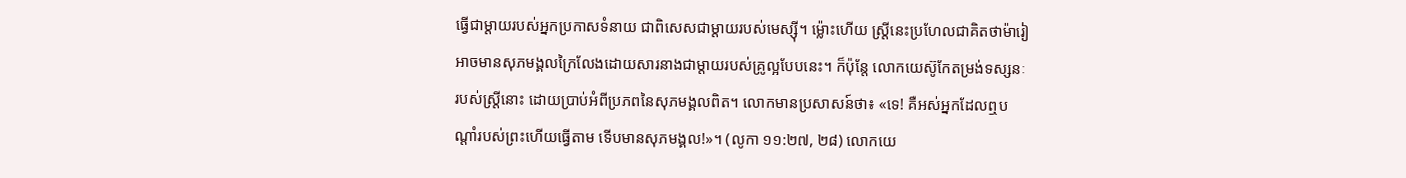ធ្វើជាម្ដាយរបស់អ្នកប្រកាសទំនាយ ជាពិសេសជាម្ដាយរបស់មេស្ស៊ី។ ម្ល៉ោះហើយ ស្ត្រីនេះប្រហែលជាគិតថាម៉ារៀអាចមានសុភមង្គលក្រៃលែងដោយសារនាងជាម្ដាយរបស់គ្រូល្អបែបនេះ។ ក៏ប៉ុន្តែ លោកយេស៊ូកែតម្រង់ទស្សនៈរបស់ស្ត្រីនោះ ដោយប្រាប់អំពីប្រភពនៃសុភមង្គលពិត។ លោកមានប្រសាសន៍ថា៖ «ទេ! គឺអស់អ្នកដែលឮបណ្ដាំរបស់ព្រះហើយធ្វើតាម ទើបមានសុភមង្គល!»។ (លូកា ១១:២៧, ២៨) លោកយេ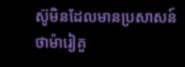ស៊ូមិនដែលមានប្រសាសន៍ថាម៉ារៀគួ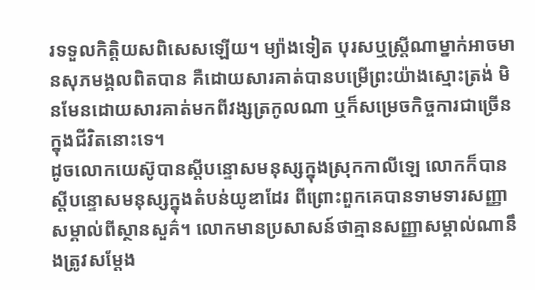រទទួលកិត្ដិយសពិសេសឡើយ។ ម្យ៉ាងទៀត បុរសឬស្ត្រីណាម្នាក់អាចមានសុភមង្គលពិតបាន គឺដោយសារគាត់បានបម្រើព្រះយ៉ាងស្មោះត្រង់ មិនមែនដោយសារគាត់មកពីវង្សត្រកូលណា ឬក៏សម្រេចកិច្ចការជាច្រើនក្នុងជីវិតនោះទេ។
ដូចលោកយេស៊ូបានស្តីបន្ទោសមនុស្សក្នុងស្រុកកាលីឡេ លោកក៏បានស្តីបន្ទោសមនុស្សក្នុងតំបន់យូឌាដែរ ពីព្រោះពួកគេបានទាមទារសញ្ញាសម្គាល់ពីស្ថានសួគ៌។ លោកមានប្រសាសន៍ថាគ្មានសញ្ញាសម្គាល់ណានឹងត្រូវសម្ដែង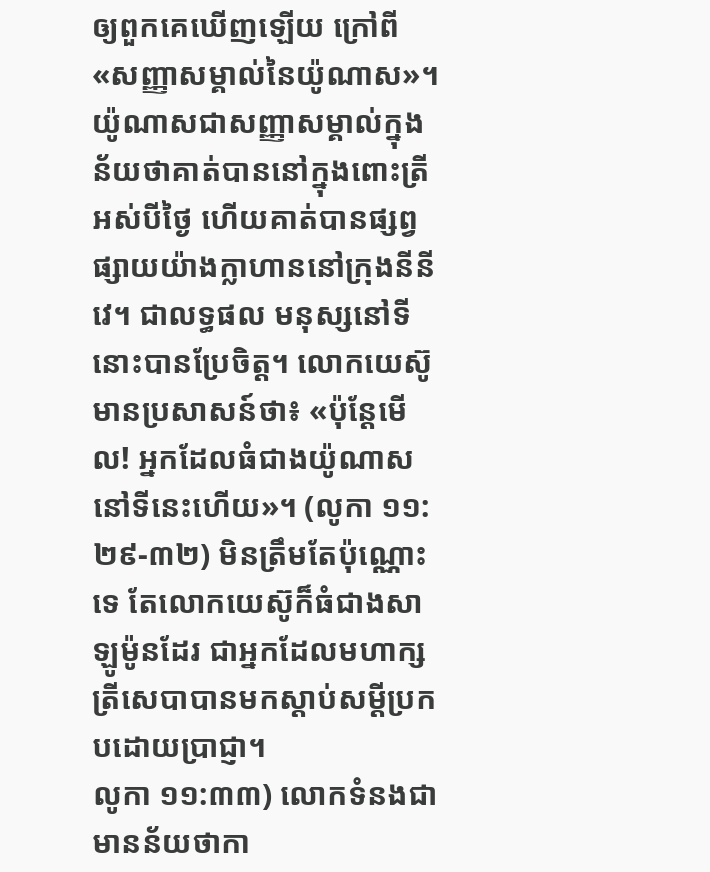ឲ្យពួកគេឃើញឡើយ ក្រៅពី«សញ្ញាសម្គាល់នៃយ៉ូណាស»។ យ៉ូណាសជាសញ្ញាសម្គាល់ក្នុងន័យថាគាត់បាននៅក្នុងពោះត្រីអស់បីថ្ងៃ ហើយគាត់បានផ្សព្វផ្សាយយ៉ាងក្លាហាននៅក្រុងនីនីវេ។ ជាលទ្ធផល មនុស្សនៅទីនោះបានប្រែចិត្ត។ លោកយេស៊ូមានប្រសាសន៍ថា៖ «ប៉ុន្តែមើល! អ្នកដែលធំជាងយ៉ូណាសនៅទីនេះហើយ»។ (លូកា ១១:២៩-៣២) មិនត្រឹមតែប៉ុណ្ណោះទេ តែលោកយេស៊ូក៏ធំជាងសាឡូម៉ូនដែរ ជាអ្នកដែលមហាក្សត្រីសេបាបានមកស្ដាប់សម្ដីប្រកបដោយប្រាជ្ញា។
លូកា ១១:៣៣) លោកទំនងជាមានន័យថាកា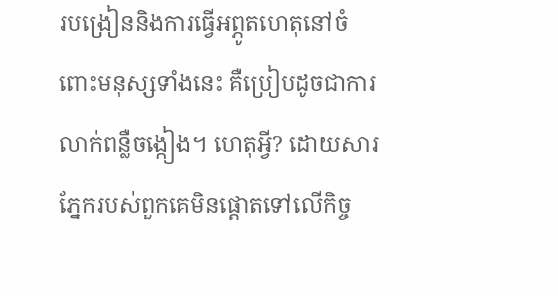របង្រៀននិងការធ្វើអព្ភូតហេតុនៅចំពោះមនុស្សទាំងនេះ គឺប្រៀបដូចជាការលាក់ពន្លឺចង្កៀង។ ហេតុអ្វី? ដោយសារភ្នែករបស់ពួកគេមិនផ្ដោតទៅលើកិច្ច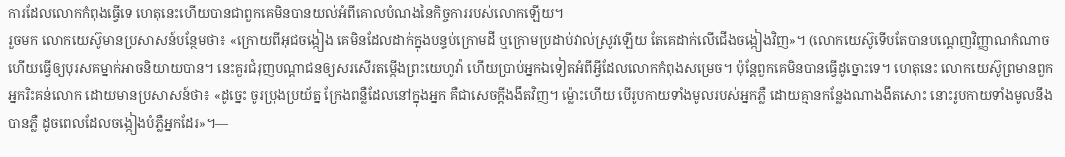ការដែលលោកកំពុងធ្វើទេ ហេតុនេះហើយបានជាពួកគេមិនបានយល់អំពីគោលបំណងនៃកិច្ចការរបស់លោកឡើយ។
រួចមក លោកយេស៊ូមានប្រសាសន៍បន្ថែមថា៖ «ក្រោយពីអុជចង្កៀង គេមិនដែលដាក់ក្នុងបន្ទប់ក្រោមដី ឬក្រោមប្រដាប់វាល់ស្រូវឡើយ តែគេដាក់លើជើងចង្កៀងវិញ»។ (លោកយេស៊ូទើបតែបានបណ្ដេញវិញ្ញាណកំណាច ហើយធ្វើឲ្យបុរសគម្នាក់អាចនិយាយបាន។ នេះគួរជំរុញបណ្ដាជនឲ្យសរសើរតម្កើងព្រះយេហូវ៉ា ហើយប្រាប់អ្នកឯទៀតអំពីអ្វីដែលលោកកំពុងសម្រេច។ ប៉ុន្តែពួកគេមិនបានធ្វើដូច្នោះទេ។ ហេតុនេះ លោកយេស៊ូព្រមានពួកអ្នករិះគន់លោក ដោយមានប្រសាសន៍ថា៖ «ដូច្នេះ ចូរប្រុងប្រយ័ត្ន ក្រែងពន្លឺដែលនៅក្នុងអ្នក គឺជាសេចក្ដីងងឹតវិញ។ ម្ល៉ោះហើយ បើរូបកាយទាំងមូលរបស់អ្នកភ្លឺ ដោយគ្មានកន្លែងណាងងឹតសោះ នោះរូបកាយទាំងមូលនឹងបានភ្លឺ ដូចពេលដែលចង្កៀងបំភ្លឺអ្នកដែរ»។—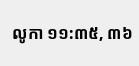លូកា ១១:៣៥, ៣៦